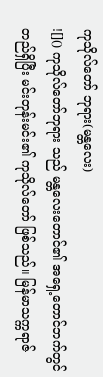ကုသိုလ်တော် ဘုရား(မန္တလေး)
![]() ကုသိုလ်တော်ဘုရား သည် မန္တလေးတောင်၏ အရှေ့တောင်ဘက်တွင် တည်ရှိပြီး မင်းတုန်းမင်း၏ ကုသိုလ်တော် ဖြစ်သည်။ မြန်မာသက္ကရာဇ်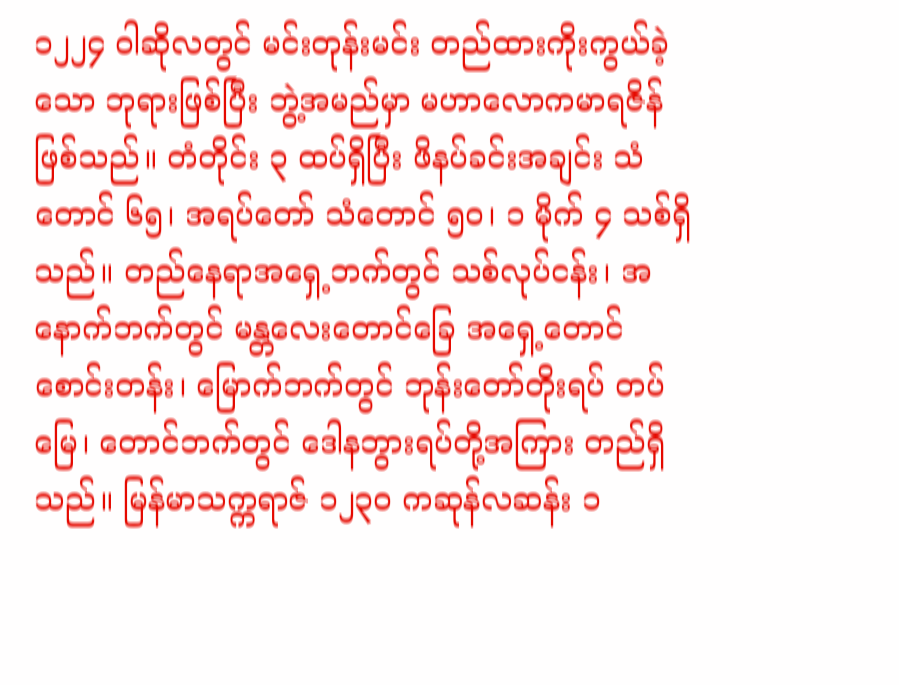၁၂၂၄ ဝါဆိုလတွင် မင်းတုန်းမင်း တည်ထားကိုးကွယ်ခဲ့သော ဘုရားဖြစ်ပြီး ဘွဲ့အမည်မှာ မဟာလောကမာရဇိန် ဖြစ်သည်။ တံတိုင်း ၃ ထပ်ရှိပြီး ဖိနပ်ခင်းအချင်း သံတောင် ၆၅၊ အရပ်တော် သံတောင် ၅၀၊ ၁ မိုက် ၄ သစ်ရှိသည်။ တည်နေရာအရှေ့ဘက်တွင် သစ်လုပ်ငန်း၊ အနောက်ဘက်တွင် မန္တလေးတောင်ခြေ အရှေ့တောင်စောင်းတန်း၊ မြောက်ဘက်တွင် ဘုန်းတော်တိုးရပ် တပ်မြေ၊ တောင်ဘက်တွင် ဒေါနဘွားရပ်တို့အကြား တည်ရှိသည်။ မြန်မာသက္ကရာဇ် ၁၂၃၀ ကဆုန်လဆန်း ၁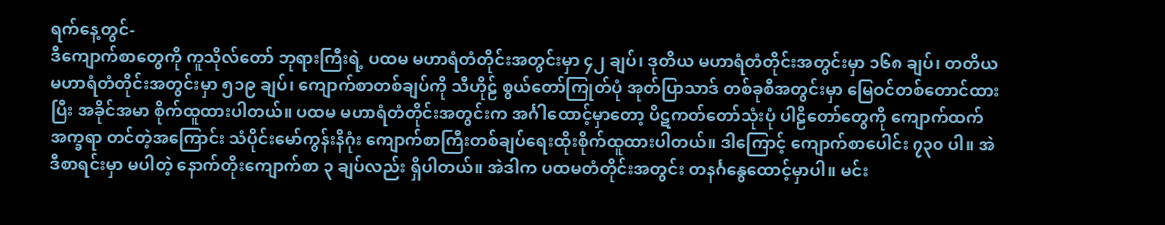ရက်နေ့တွင်-
ဒီကျောက်စာတွေကို ကူသိုလ်တော် ဘုရားကြီးရဲ့ ပထမ မဟာရံတံတိုင်းအတွင်းမှာ ၄၂ ချပ်၊ ဒုတိယ မဟာရံတံတိုင်းအတွင်းမှာ ၁၆၈ ချပ်၊ တတိယ မဟာရံတံတိုင်းအတွင်းမှာ ၅၁၉ ချပ်၊ ကျောက်စာတစ်ချပ်ကို သီဟိုဠ် စွယ်တော်ကြုတ်ပုံ အုတ်ပြာသာဒ် တစ်ခုစီအတွင်းမှာ မြေဝင်တစ်တောင်ထားပြီး အခိုင်အမာ စိုက်ထူထားပါတယ်။ ပထမ မဟာရံတံတိုင်းအတွင်းက အင်္ဂါထောင့်မှာတော့ ပိဋကတ်တော်သုံးပုံ ပါဠိတော်တွေကို ကျောက်ထက် အက္ခရာ တင်တဲ့အကြောင်း သံပိုင်းမော်ကွန်းနိဂုံး ကျောက်စာကြီးတစ်ချပ်ရေးထိုးစိုက်ထူထားပါတယ်။ ဒါကြောင့် ကျောက်စာပေါင်း ၇၃၀ ပါ။ အဲဒီစာရင်းမှာ မပါတဲ့ နောက်တိုးကျောက်စာ ၃ ချပ်လည်း ရှိပါတယ်။ အဲဒါက ပထမတံတိုင်းအတွင်း တနင်္ဂနွေထောင့်မှာပါ။ မင်း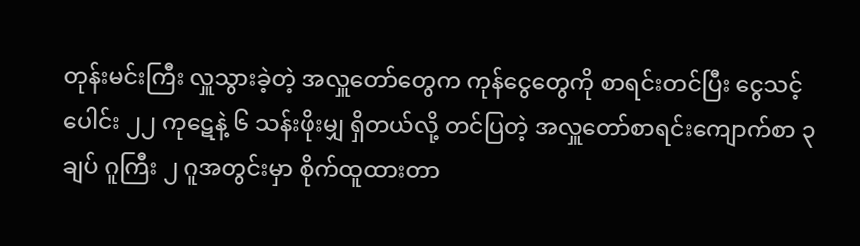တုန်းမင်းကြီး လှူသွားခဲ့တဲ့ အလှူတော်တွေက ကုန်ငွေတွေကို စာရင်းတင်ပြီး ငွေသင့်ပေါင်း ၂၂ ကုဋေနဲ့ ၆ သန်းဖိုးမျှ ရှိတယ်လို့ တင်ပြတဲ့ အလှူတော်စာရင်းကျောက်စာ ၃ ချပ် ဂူကြီး ၂ ဂူအတွင်းမှာ စိုက်ထူထားတာ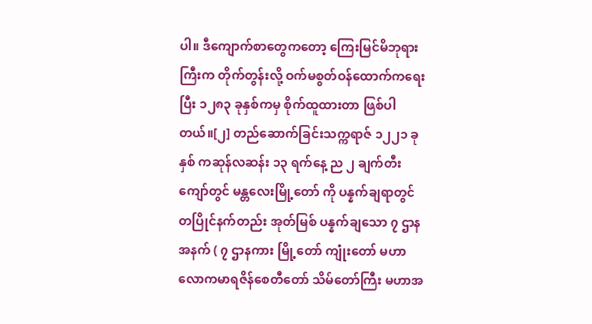ပါ။ ဒီကျောက်စာတွေကတော့ ကြေးမြင်မိဘုရားကြီးက တိုက်တွန်းလို့ ဝက်မစွတ်ဝန်ထောက်ကရေးပြီး ၁၂၈၃ ခုနှစ်ကမှ စိုက်ထူထားတာ ဖြစ်ပါတယ်။[၂] တည်ဆောက်ခြင်းသက္ကရာဇ် ၁၂၂၁ ခုနှစ် ကဆုန်လဆန်း ၁၃ ရက်နေ့ ည ၂ ချက်တီးကျော်တွင် မန္တလေးမြို့တော် ကို ပန္နက်ချရာတွင် တပြိုင်နက်တည်း အုတ်မြစ် ပန္နက်ချသော ၇ ဌာန အနက် ( ၇ ဌာနကား မြို့တော် ကျုံးတော် မဟာလောကမာရဇိန်စေတီတော် သိမ်တော်ကြီး မဟာအ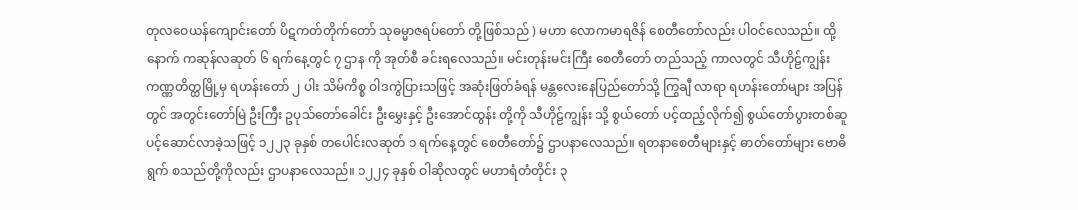တုလဝေယန်ကျောင်းတော် ပိဋကတ်တိုက်တော် သုဓမ္မာဇရပ်တော် တို့ဖြစ်သည် ) မဟာ လောကမာရဇိန် စေတီတော်လည်း ပါဝင်လေသည်။ ထို့နောက် ကဆုန်လဆုတ် ၆ ရက်နေ့တွင် ၇ ဌာန ကို အုတ်စီ ခင်းရလေသည်။ မင်းတုန်းမင်းကြီး စေတီတော် တည်သည့် ကာလတွင် သီဟိုဠ်ကျွန်း ကဏ္ဏတိတ္ထမြို့မှ ရဟန်းတော် ၂ ပါး သိမ်ကိစ္စ ဝါဒကွဲပြားသဖြင့် အဆုံးဖြတ်ခံရန် မန္တလေးနေပြည်တော်သို့ ကြွချီ လာရာ ရဟန်းတော်များ အပြန်တွင် အတွင်းတော်မြဲ ဦးကြီး ဥပုသ်တော်ခေါင်း ဦးမွှေးနှင့် ဦးအောင်ထွန်း တို့ကို သီဟိုဠ်ကျွန်း သို့ စွယ်တော် ပင့်ထည့်လိုက်၍ စွယ်တော်ပွားတစ်ဆူ ပင့်ဆောင်လာခဲ့သဖြင့် ၁၂၂၃ ခုနှစ် တပေါင်းလဆုတ် ၁ ရက်နေ့တွင် စေတီတော်၌ ဌာပနာလေသည်။ ရတနာစေတီများနှင့် ဓာတ်တော်များ ဗောဓိရွက် စသည်တို့ကိုလည်း ဌာပနာလေသည်။ ၁၂၂၄ ခုနှစ် ဝါဆိုလတွင် မဟာရံတံတိုင်း ၃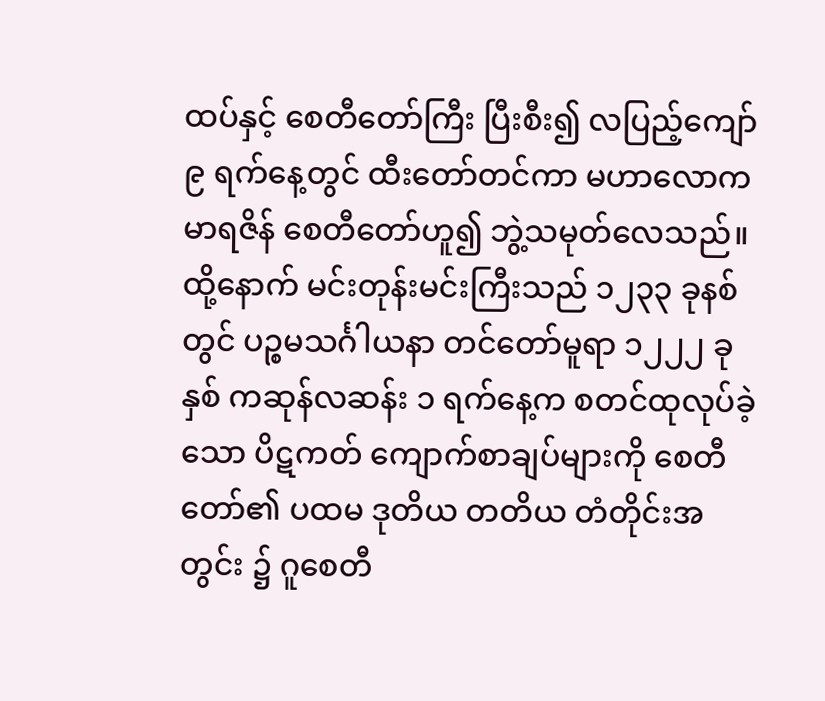ထပ်နှင့် စေတီတော်ကြီး ပြီးစီး၍ လပြည့်ကျော် ၉ ရက်နေ့တွင် ထီးတော်တင်ကာ မဟာလောက မာရဇိန် စေတီတော်ဟူ၍ ဘွဲ့သမုတ်လေသည်။ ထို့နောက် မင်းတုန်းမင်းကြီးသည် ၁၂၃၃ ခုနစ် တွင် ပဉ္စမသင်္ဂါယနာ တင်တော်မူရာ ၁၂၂၂ ခုနှစ် ကဆုန်လဆန်း ၁ ရက်နေ့က စတင်ထုလုပ်ခဲ့သော ပိဋကတ် ကျောက်စာချပ်များကို စေတီတော်၏ ပထမ ဒုတိယ တတိယ တံတိုင်းအတွင်း ၌ ဂူစေတီ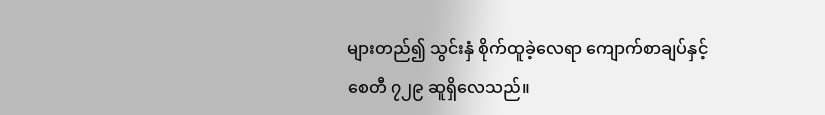များတည်၍ သွင်းနှံ စိုက်ထူခဲ့လေရာ ကျောက်စာချပ်နှင့် စေတီ ၇၂၉ ဆူရှိလေသည်။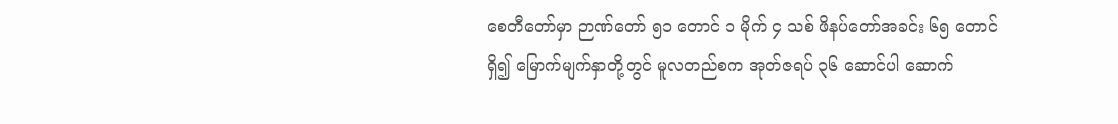စေတီတော်မှာ ဉာဏ်တော် ၅၁ တောင် ၁ မိုက် ၄ သစ် ဖိနပ်တော်အခင်း ၆၅ တောင်ရှိ၍ မြောက်မျက်နှာတို့တွင် မူလတည်စက အုတ်ဇရပ် ၃၆ ဆောင်ပါ ဆောက်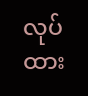လုပ်ထား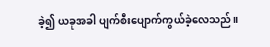ခဲ့၍ ယခုအခါ ပျက်စီးပျောက်ကွယ်ခဲ့လေသည်။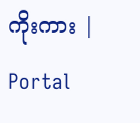ကိုးကား |
Portal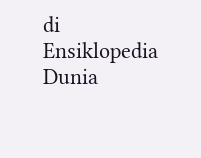di Ensiklopedia Dunia